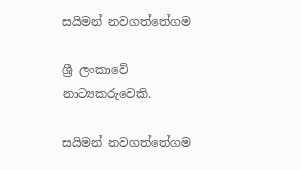සයිමන් නවගත්තේගම

ශ්‍රී ලංකාවේ නාට්‍යකරුවෙකි.

සයිමන් නවගත්තේගම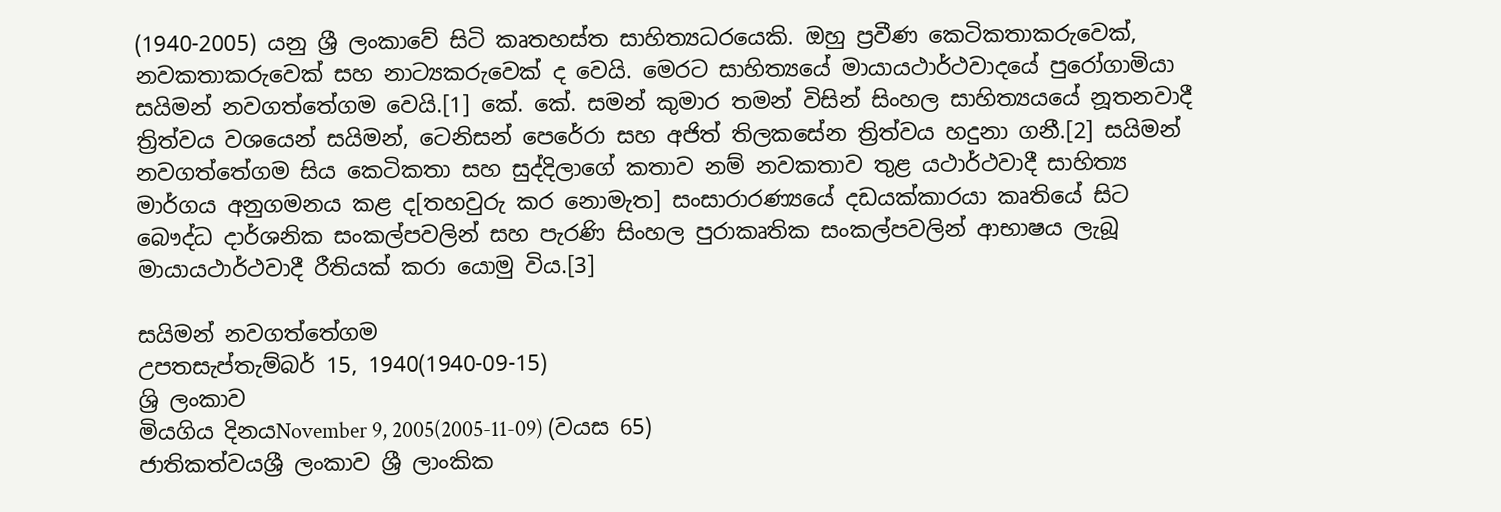(1940-2005) යනු ශ්‍රී ලංකාවේ සිටි කෘතහස්ත සාහිත්‍යධරයෙකි. ඔහු ප්‍රවීණ කෙටිකතාකරුවෙක්, නවකතාකරුවෙක් සහ නාට්‍යකරුවෙක් ද වෙයි. මෙරට සාහිත්‍යයේ මායායථාර්ථවාදයේ පුරෝගාමියා සයිමන් නවගත්තේගම වෙයි.[1] කේ. කේ. සමන් කුමාර තමන් විසින් සිංහල සාහිත්‍යයයේ නූතනවාදී ත්‍රිත්වය වශයෙන් සයිමන්, ටෙනිසන් පෙරේරා සහ අජිත් තිලකසේන ත්‍රිත්වය හදුනා ගනී.[2] සයිමන් නවගත්තේගම සිය කෙටිකතා සහ සුද්දිලාගේ කතාව නම් නවකතාව තුළ යථාර්ථවාදී සාහිත්‍ය මාර්ගය අනුගමනය කළ ද[තහවුරු කර නොමැත] සංසාරාරණ්‍යයේ දඩයක්කාරයා කෘතියේ සිට බෞද්ධ දාර්ශනික සංකල්පවලින් සහ පැරණි සිංහල පුරාකෘතික සංකල්පවලින් ආභාෂය ලැබූ මායායථාර්ථවාදී රීතියක් කරා යොමු විය.[3]

සයිමන් නවගත්තේගම
උපතසැප්තැම්බර් 15, 1940(1940-09-15)
ශ්‍රි ලංකාව
මියගිය දිනයNovember 9, 2005(2005-11-09) (වයස 65)
ජාතිකත්වයශ්‍රී ලංකාව ශ්‍රී ලාංකික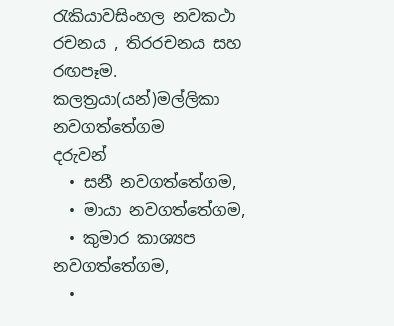රැකියාවසිංහල නවකථා රචනය , තිරරචනය සහ රඟපෑම.
කලත්‍රයා(යන්)මල්ලිකා නවගත්තේගම
දරුවන්
  • සනී නවගත්තේගම,
  • මායා නවගත්තේගම,
  • කුමාර කාශ්‍යප නවගත්තේගම,
  •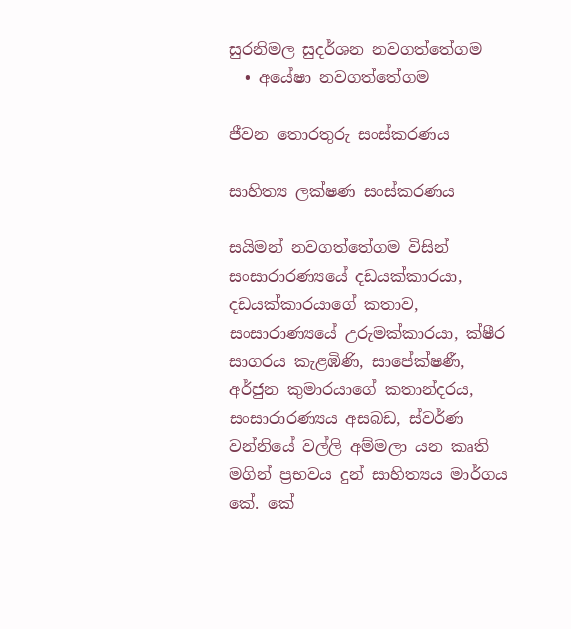සුරනිමල සුදර්ශන නවගත්තේගම
  • අයේෂා නවගත්තේගම

ජීවන තොරතුරු සංස්කරණය

සාහිත්‍ය ලක්ෂණ සංස්කරණය

සයිමන් නවගත්තේගම විසින් සංසාරාරණ්‍යයේ දඩයක්කාරයා, දඩයක්කාරයාගේ කතාව, සංසාරාණ්‍යයේ උරුමක්කාරයා, ක්ෂීර සාගරය කැළඹිණි, සාපේක්ෂණී, අර්ජුන කුමාරයාගේ කතාන්දරය, සංසාරාරණ්‍යය අසබඩ, ස්වර්ණ වන්නියේ වල්ලි අම්මලා යන කෘති මගින් ප්‍රභවය දුන් සාහිත්‍යය මාර්ගය කේ. කේ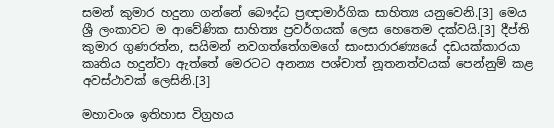සමන් කුමාර හදුනා ගන්නේ බෞද්ධ ප්‍රඥාමාර්ගික සාහිත්‍ය යනුවෙනි.[3] මෙය ශ්‍රී ලංකාවට ම ආවේණික සාහිත්‍ය ප්‍රවර්ගයක් ලෙස හෙතෙම දක්වයි.[3] දීප්ති කුමාර ගුණරත්න, සයිමන් නවගත්තේගමගේ සාංසාරාරණ්‍යයේ දඩයක්කාරයා කෘතිය හදුන්වා ඇත්තේ මෙරටට අනන්‍ය පශ්චාත් නූතනත්වයක් පෙන්නුම් කළ අවස්ථාවක් ලෙසිනි.[3]

මහාවංශ ඉතිහාස විග්‍රහය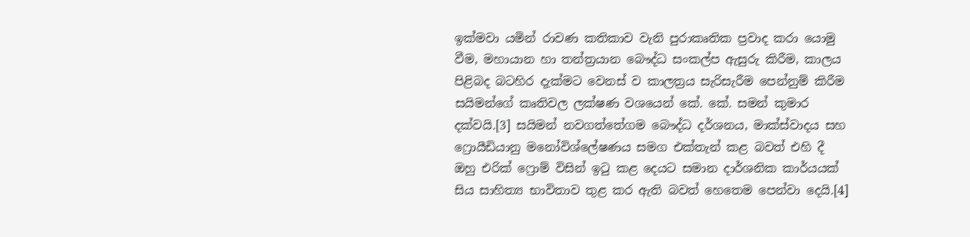ඉක්මවා යමින් රාවණ කතිකාව වැනි පුරාකෘතික ප්‍රවාද කරා යොමු වීම, මහායාන හා තන්ත්‍රයාන බෞද්ධ සංකල්ප ඇසුරු කිරීම, කාලය පිළිබද බටහිර දැක්මට වෙනස් ව කාලත්‍රය සැරිසැරීම පෙන්නුම් කිරීම සයිමන්ගේ කෘතිවල ලක්ෂණ වශයෙන් කේ. කේ. සමන් කුමාර දක්වයි.[3] සයිමන් නවගත්තේගම බෞද්ධ දර්ශනය, මාක්ස්වාදය සහ ෆ්‍රොයීඩියානු මනෝවිශ්ලේෂණය සමග එක්තැන් කළ බවත් එහි දී ඔහු එරික් ෆ්‍රොම් විසින් ඉටු කළ දෙයට සමාන දාර්ශනික කාර්යයක් සිය සාහිත්‍ය භාවිතාව තුළ කර ඇති බවත් හෙතෙම පෙන්වා දෙයි.[4]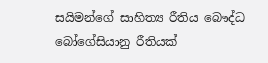සයිමන්ගේ සාහිත්‍ය රීතිය බෞද්ධ බෝගේසියානු රීතියක්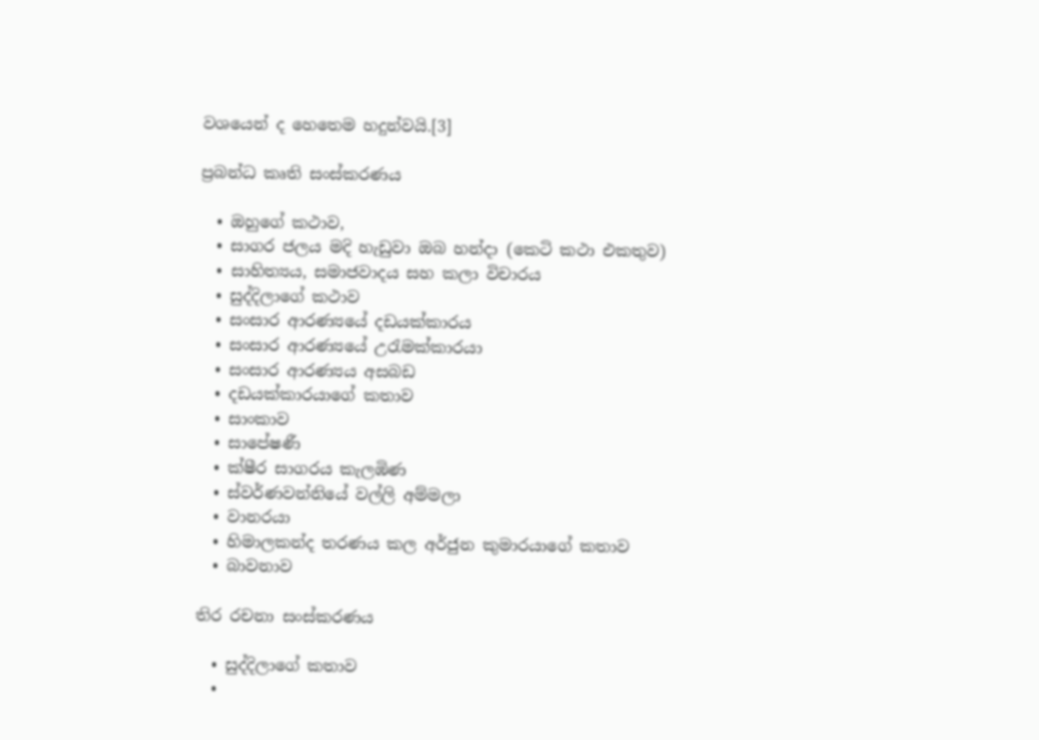වශයෙන් ද හෙතෙම හදුන්වයි.[3]

ප්‍රබන්ධ කෘති සංස්කරණය

  • ඔහුගේ කථාව,
  • සාගර ජලය මදි හැඩුවා ඔබ හන්දා (කෙටි කථා එකතුව)
  • සාහිත්‍යය, සමාජවාදය සහ කලා විචාරය
  • සුද්දිලාගේ කථාව
  • සංසාර ආරණ්‍යයේ දඩයක්කාරය
  • සංසාර ආරණ්‍යයේ උරැමක්කාරයා
  • සංසාර ආරණ්‍යය අසබඩ
  • දඩයක්කාරයාගේ කතාව
  • සාංකාව
  • සාපේෂණී
  • ක්ෂීර සාගරය කැලඹිණ
  • ස්වර්ණවන්නියේ වල්ලි අම්මලා
  • වානරයා
  • හිමාලකන්ද තරණය කල අර්ජුන කුමාරයාගේ කතාව
  • බාවනාව

තිර රචනා සංස්කරණය

  • සුද්දිලාගේ කතාව
  •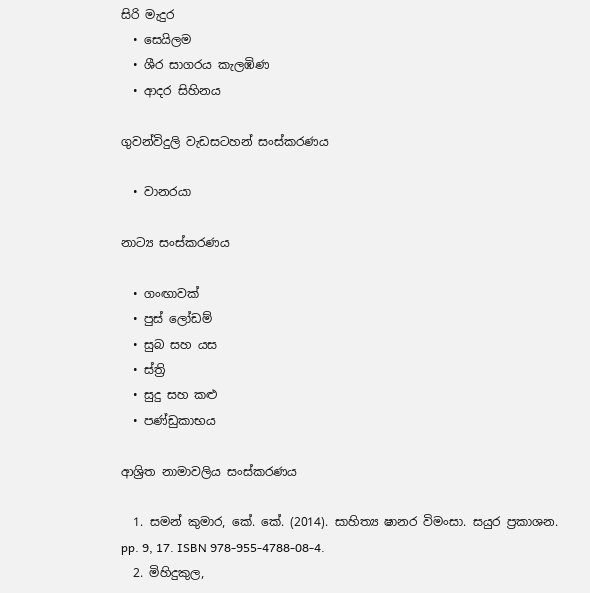සිරි මැදුර
  • සෙයිලම
  • ශීර සාගරය කැලඹිණ
  • ආදර සිහිනය

ගුවන්විදුලි වැඩසටහන් සංස්කරණය

  • වානරයා

නාට්‍ය සංස්කරණය

  • ගංඟාවක්
  • පුස් ලෝඩම්
  • සුබ සහ යස
  • ස්ත්‍රි
  • සුදු සහ කළු
  • පණ්ඩුකාභය

ආශ්‍රිත නාමාවලිය සංස්කරණය

  1. සමන් කුමාර, කේ. කේ. (2014). සාහිත්‍ය ෂානර විමංසා. සයුර ප්‍රකාශන. pp. 9, 17. ISBN 978-955-4788-08-4.
  2. මිහිදුකුල,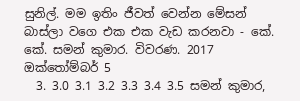සුනිල්. මම ඉතිං ජීවත් වෙන්න මේසන් බාස්ලා වගෙ එක එක වැඩ කරනවා - කේ. කේ. සමන් කුමාර. විවරණ. 2017 ඔක්තෝම්බර් 5
  3. 3.0 3.1 3.2 3.3 3.4 3.5 සමන් කුමාර,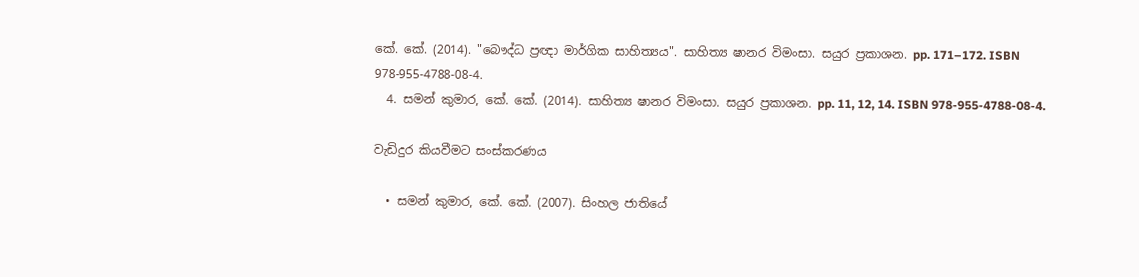කේ. කේ. (2014). "බෞද්ධ ප්‍රඥා මාර්ගික සාහිත්‍යය". සාහිත්‍ය ෂානර විමංසා. සයුර ප්‍රකාශන. pp. 171–172. ISBN 978-955-4788-08-4.
  4. සමන් කුමාර, කේ. කේ. (2014). සාහිත්‍ය ෂානර විමංසා. සයුර ප්‍රකාශන. pp. 11, 12, 14. ISBN 978-955-4788-08-4.

වැඩිදුර කියවීමට සංස්කරණය

  • සමන් කුමාර, කේ. කේ. (2007). සිංහල ජාතියේ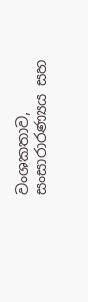වංශකතාව, සංසාරාරණ්‍යය සහ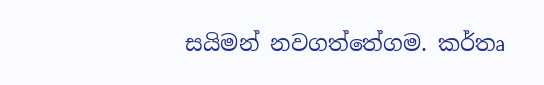සයිමන් නවගත්තේගම. කර්තෘ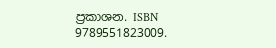ප්‍රකාශන. ISBN 9789551823009.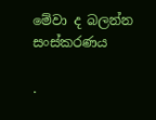මේවා ද බලන්න සංස්කරණය

.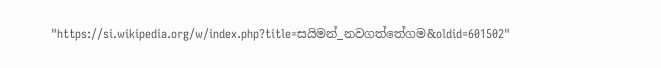"https://si.wikipedia.org/w/index.php?title=සයිමන්_නවගත්තේගම&oldid=601502"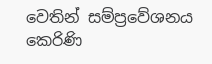වෙතින් සම්ප්‍රවේශනය කෙරිණි